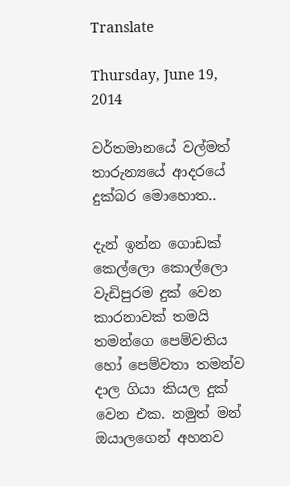Translate

Thursday, June 19, 2014

වර්තමාන‍යේ වල්මත් තාරුන්‍යයේ ආදරයේ දුක්බර මොහොත..

දැන් ඉන්න ගොඩක් කෙල්ලො කොල්ලො වැඩිපුරම දුක් වෙන කාරනාවක් තමයි තමන්ගෙ පෙම්වතිය හෝ පෙම්වතා තමන්ව දාල ගියා කියල දුක් වෙන එක. නමුත් මන් ඔයාලගෙන් අහනව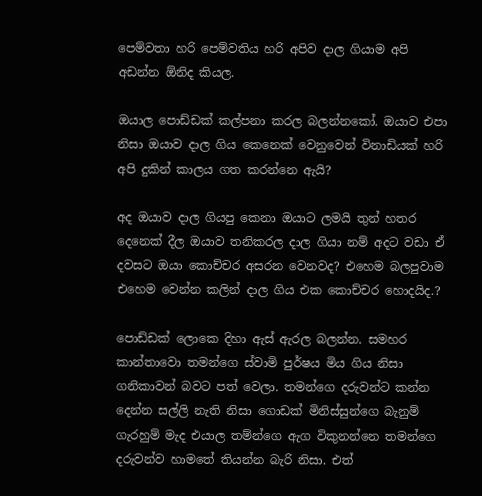පෙම්වතා හරි පෙම්වතිය හරි අපිව දාල ගියාම අපි අඩන්න ඕනිද කියල.

ඔයාල පොඩ්ඩක් කල්පනා කරල බලන්නකෝ. ඔයාව එපා නිසා ඔයාව දාල ගිය කෙනෙක් වෙනුවෙන් විනාඩියක් හරි අපි දුකින් කාලය ගත කරන්නෙ ඇයි?

අද ඔයාව දාල ගියපු කෙනා ඔයාට ලමයි තුන් හතර දෙනෙක් දීල ඔයාව තනිකරල දාල ගියා නම් අදට වඩා ඒ දවසට ඔයා කොච්චර අසරන වෙනවද? එහෙම බලපුවාම එහෙම වෙන්න කලින් දාල ගිය එක කොච්චර හොදයිද.?

පොඩ්ඩක් ලොකෙ දිහා ඇස් ඇරල බලන්න. සමහර කාන්තාවො තමන්ගෙ ස්වාමි පුර්ෂය මිය ගිය නිසා ගනිකාවන් බවට පත් වෙලා. තමන්ගෙ දරුවන්ට කන්න දෙන්න සල්ලි නැති නිසා ගොඩක් මිනිස්සුන්ගෙ බැනුම් ගැරහුම් මැද එයාල තම්න්ගෙ ඇග විකුනන්නෙ තමන්ගෙ දරුවන්ව හාමතේ තියන්න බැරි නිසා. එත්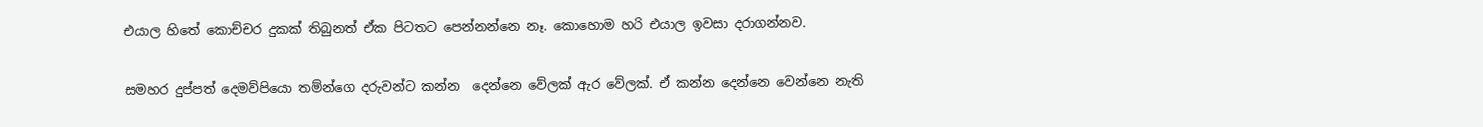එයාල හිතේ කොච්චර දුකක් තිබුනත් ඒක පිටතට පෙන්නන්නෙ නෑ. කොහොම හ‍රි එයාල ඉවසා දරාගන්නව.

සමහර දුප්පත් දෙමව්පියො තම්න්ගෙ දරුවන්ට කන්න  දෙන්නෙ වේලක් ඇර වේලක්. ඒ කන්න දෙන්නෙ වෙන්නෙ නැති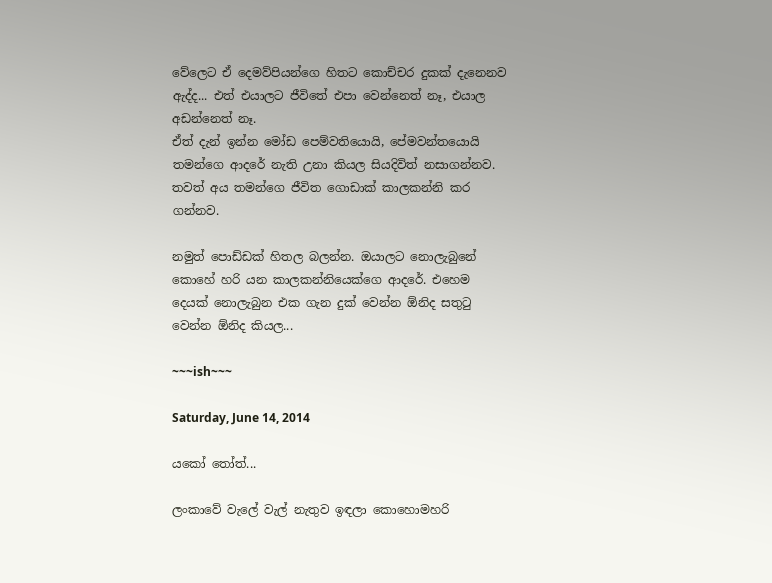වේලෙට ඒ දෙමව්පියන්ගෙ හිතට කොච්චර දුකක් දැනෙනව ඇද්ද... එත් එයාලට ජීවිතේ එපා වෙන්නෙත් නෑ, එයාල අඩන්නෙත් නෑ.
ඒත් දැන් ඉන්න මෝඩ පෙම්වතියොයි, පේමවන්තයොයි තමන්ගෙ ආදරේ නැති උනා කියල සියදිවිත් නසාගන්නව. තවත් අය තමන්ගෙ ජීවිත ගොඩාක් කාලකන්නි කර ගන්නව.

නමුත් පොඩ්ඩක් හිතල බලන්න. ඔයාලට නොලැබුනේ කොහේ හරි යන කාලකන්නියෙක්ගෙ ආදරේ. එහෙම දෙයක් නොලැබුන එක ගැන දුක් වෙන්න ඕනිද සතුටු වෙන්න ඕනිද කියල...

~~~ish~~~

Saturday, June 14, 2014

යකෝ තෝත්...

ලංකාවේ වැලේ වැල් නැතුව ඉඳලා කොහොමහරි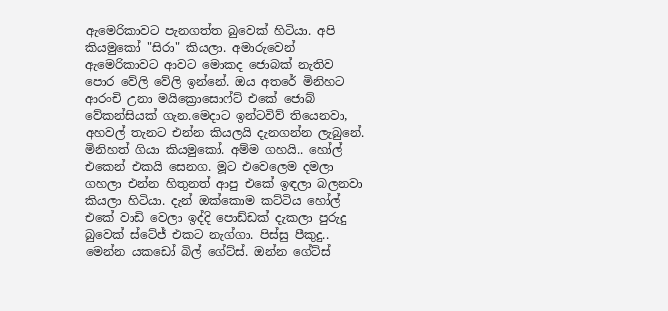ඇමෙරිකාවට පැනගත්ත බුවෙක් හිටියා. අපි කියමුකෝ "සිරා" කියලා. අමාරුවෙන් ඇමෙරිකාවට ආවට මොකද ජොබක් නැතිව පොර වේලි වේලි ඉන්නේ. ඔය අතරේ මිනිහට ආරංචි උනා මයික්‍රොසොෆ්ට් එකේ ජොබ් වේකන්සියක් ගැන.මෙදාට ඉන්ටවිව් තියෙනවා, අහවල් තැනට එන්න කියලයි දැනගන්න ලැබුනේ. මිනිහත් ගියා කියමුකෝ. අම්ම ගහයි.. හෝල් එකෙන් එකයි සෙනග. මූට එවෙලෙම දමලා ගහලා එන්න හිතුනත් ආපු එකේ ඉඳලා බලනවා කියලා හිටියා. දැන් ඔක්කොම කට්ටිය හෝල් එකේ වාඩි වෙලා ඉද්දි පොඩ්ඩක් දැකලා පුරුදු බුවෙක් ස්ටේජ් එකට නැග්ගා. පිස්සු පීකුදු.. මෙන්න යකඩෝ බිල් ගේට්ස්. ඔන්න ගේට්ස්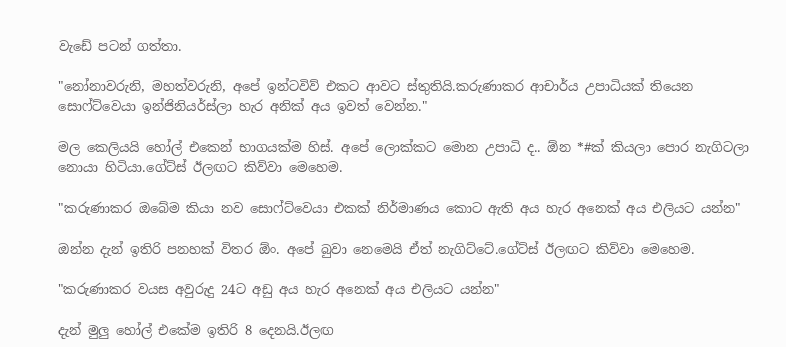වැඩේ පටන් ගත්තා.

"නෝනාවරුනි, මහත්වරුනි, අපේ ඉන්ටවිව් එකට ආවට ස්තුතියි.කරුණාකර ආචාර්ය උපාධියක් තියෙන සොෆ්ට්වෙයා ඉන්ජිනියර්ස්ලා හැර අනික් අය ඉවත් වෙන්න."

මල කෙලියයි හෝල් එකෙන් භාගයක්ම හිස්. අපේ ලොක්කට මොන උපාධි ද.. ඕන *#ක් කියලා පොර නැගිටලා නොයා හිටියා.ගේට්ස් ඊලඟට කිව්වා මෙහෙම.

"කරුණාකර ඔබේම කියා නව සොෆ්ට්වෙයා එකක් නිර්මාණය කොට ඇති අය හැර අනෙක් අය එලියට යන්න"

ඔන්න දැන් ඉතිරි පනහක් විතර ඕං. අපේ බුවා නෙමෙයි ඒත් නැගිට්ටේ.ගේට්ස් ඊලඟට කිව්වා මෙහෙම.

"කරුණාකර වයස අවුරුදු 24ට අඩු අය හැර අනෙක් අය එලියට යන්න"

දැන් මුලු හෝල් එකේම ඉතිරි 8 දෙනයි.ඊලඟ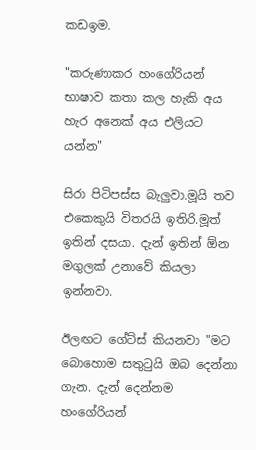කඩඉම.

"කරුණාකර හංගේරියන් භාෂාව කතා කල හැකි අය හැර අනෙක් අය එලියට යන්න"

සිරා පිටිපස්ස බැලුවා.මූයි තව එකෙකුයි විතරයි ඉතිරි.මූත් ඉතින් දසයා. දැන් ඉතින් ඕන මගුලක් උනාවේ කියලා ඉන්නවා.

ඊලඟට ගේට්ස් කියනවා "මට බොහොම සතුටුයි ඔබ දෙන්නා ගැන. දැන් දෙන්නම හංගේරියන්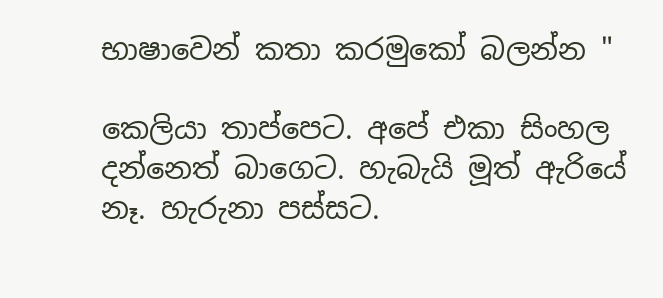භාෂාවෙන් කතා කරමුකෝ බලන්න "

කෙලියා තාප්පෙට. අපේ එකා සිංහල දන්නෙත් බාගෙට. හැබැයි මූත් ඇරියේ නෑ. හැරුනා පස්සට.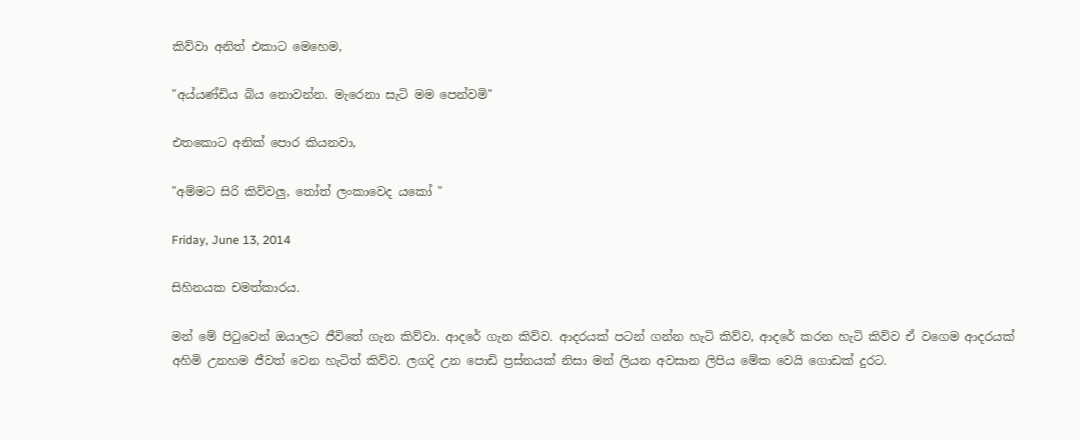කිව්වා අනිත් එකාට මෙහෙම,

"අය්යණ්ඩිය බිය නොවන්න. මැරෙනා සැටි මම පෙන්වමි"

එතකොට අනික් පොර කියනවා,

"අම්මට සිරි කිව්වලු, තෝත් ලංකාවෙද යකෝ "

Friday, June 13, 2014

සිහිනයක චමත්කාරය.

මන් මේ පිටුවෙන් ඔයාලට ජීවිතේ ගැන කිව්වා. ආදරේ ගැන කිව්ව. ආදරයක් පටන් ගන්න හැටි කිව්ව, ආදරේ කරන හැටි කිව්ව ඒ වගෙම ආදරයක් අහිමි උනහම ජීවත් වෙන හැටිත් කිව්ව. ලගදි උන පොඩි ප්‍රස්නයක් නිසා මන් ලියන අවසාන ලිපිය මේක වෙයි ගොඩක් දුරට.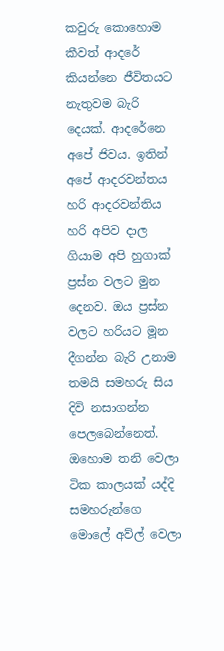කවුරු කොහොම කීවත් ආදරේ කියන්නෙ ජීවිතයට නැතුවම බැරි දෙයක්. ආදරේනෙ අපේ ජිවය. ඉතින් අපේ ආදරවන්තය හරි ආදරවන්තිය හරි අපිව දාල ගියාම අපි හුගාක් ප්‍රස්න වලට මුන දෙනව. ඔය ප්‍රස්න වලට හරියට මූන දීගන්න බැරි උනාම තමයි සමහරු සිය දිවි නසාගන්න පෙලබෙන්නෙත්. ඔහොම තනි වෙලා ටික කාලයක් යද්දි සමහරුන්ගෙ මොලේ අව්ල් වෙලා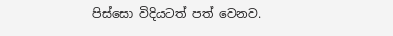පිස්සො විදියටත් පත් වෙනව.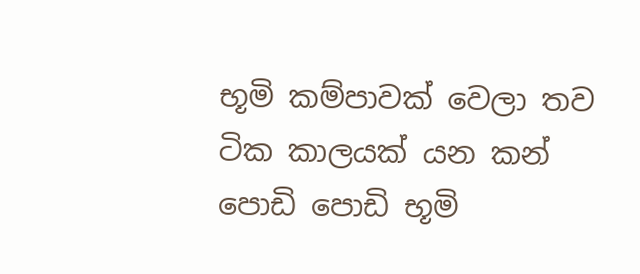භූමි කම්පාවක් වෙලා තව ටික කාලයක් යන කන් පොඩි පොඩි භූමි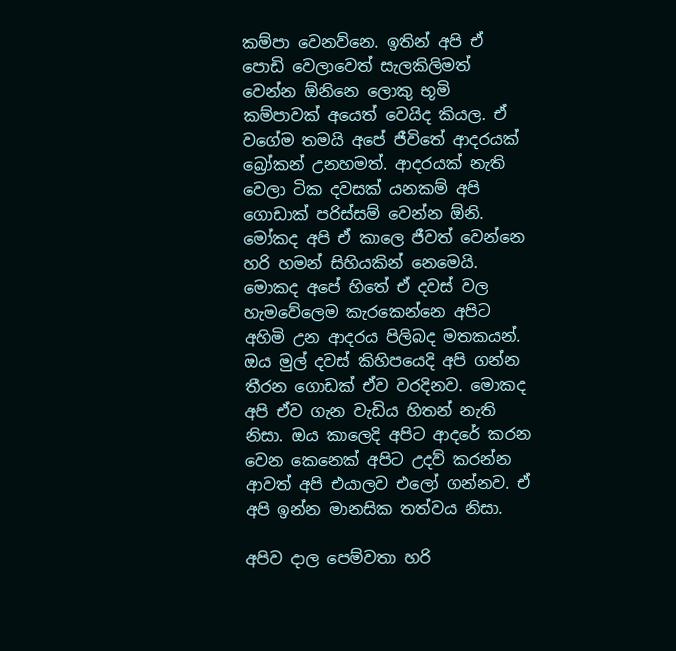කම්පා වෙනව්නෙ. ඉතින් අපි ඒ පොඩි වෙලාවෙත් සැලකිලිමත් වෙන්න ඕනිනෙ ලොකු භූමි කම්පාවක් අයෙත් වෙයිද කියල. ඒ වගේම තමයි අපේ ජීවිතේ ආදරයක් බ්‍රෝකන් උනහමත්. ආදරයක් නැති වෙලා ටික දවසක් යනකම් අපි ගොඩාක් පරිස්සම් වෙන්න ඕනි. මෝකද අපි ඒ කාලෙ ජීවත් වෙන්නෙ හරි හමන් සිහියකින් නෙමෙයි. මොකද අපේ හිතේ ඒ දවස් වල හැමවේලෙම කැරකෙන්නෙ අපිට අහිමි උන ආදරය පිලිබද මතකයන්. ඔය මුල් දවස් කිහිපයෙදි අපි ගන්න තීරන ගොඩක් ඒව වරදිනව. මොකද අපි ඒව ගැන වැඩිය හිතන් නැති නිසා. ඔය කාලෙදි අපිට ආදරේ කරන වෙන කෙනෙක් අපිට උදව් කරන්න ආවත් අපි එයාලව එලෝ ගන්නව. ඒ අපි ඉන්න මානසික තත්වය නිසා.

අපිව දාල පෙම්වතා හරි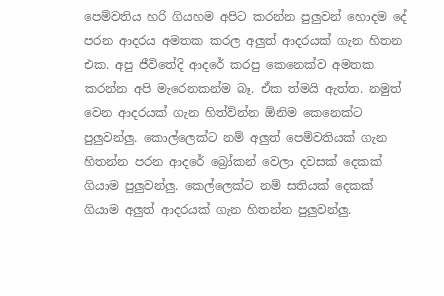පෙම්වතිය හරි ගියහම අපිට කරන්න පුලුවන් හොදම දේ පරන ආදරය අමතක කරල අලුත් ආදරයක් ගැන හිතන එක. අපු ජීවිතේදි ආදරේ කරපු කෙනෙක්ව අමතක කරන්න අපි මැරෙනකන්ම බෑ. ඒක ත්මයි ඇත්ත. නමුත් වෙන ආදරයක් ගැන හිත්ව්න්න ඕනිම කෙනෙක්ට පුලුවන්ලු. කොල්ලෙක්ට නම් අලුත් පෙම්වතියක් ගැන හිතන්න පරන ආදරේ බ්‍රෝකන් වෙලා දවසක් දෙකක් ගියාම පුලුවන්ලු. කෙල්ලෙක්ට නම් සතියක් දෙකක් ගියාම අලුත් ආදරයක් ගැන හිතන්න පුලුවන්ලු.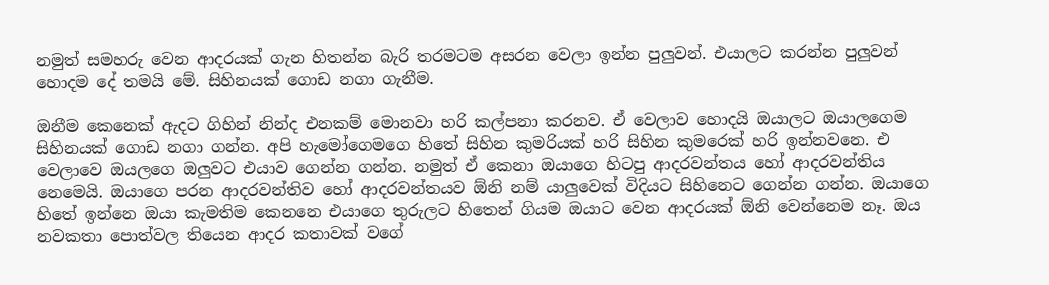නමුත් සමහරු වෙන ආදරයක් ගැන හිතන්න බැරි තරමටම අසරන වෙලා ඉන්න පුලුවන්. එයාලට කරන්න පුලුවන් හොදම දේ තමයි මේ. සිහිනයක් ගොඩ නගා ගැනීම.

ඔනීම කෙනෙක් ඇදට ගිහින් නින්ද එනකම් මොනවා හරි කල්පනා ක‍රනව. ඒ වෙලාව හොදයි ඔයාලට ඔයාලගෙම සිහින‍යක් ගොඩ නගා ගන්න. අපි හැමෝගෙමගෙ හිතේ සිහින කුමරියක් හරි සිහින කුමරෙක් හරි ඉන්නවනෙ. එ වෙලාවෙ ඔයලගෙ ඔලුවට එයාව ගෙන්න ගන්න. නමුත් ඒ කෙනා ඔයාගෙ හිටපු ආදරවන්තය හෝ ආදරවන්තිය නෙමෙයි. ඔයාගෙ පරන ආදරවන්තිව හෝ ආදරවන්තයව ඕනි නම් යාලුවෙක් විදියට සිහිනෙට ගෙන්න ගන්න. ඔයාගෙ හිතේ ඉන්නෙ ඔයා කැමතිම කෙනනෙ එයාගෙ තුරුලට හිතෙන් ගියම ඔයාට වෙන ආදරයක් ඕනි වෙන්නෙම නෑ. ඔය නවකතා පොත්වල තියෙන ආදර කතාවක් වගේ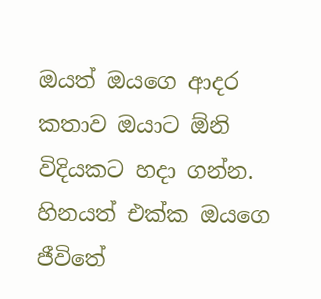ඔයත් ඔයගෙ ආදර කතාව ඔයාට ඕනි විදියකට හදා ගන්න. හිනයත් එක්ක ඔයගෙ ජීවිතේ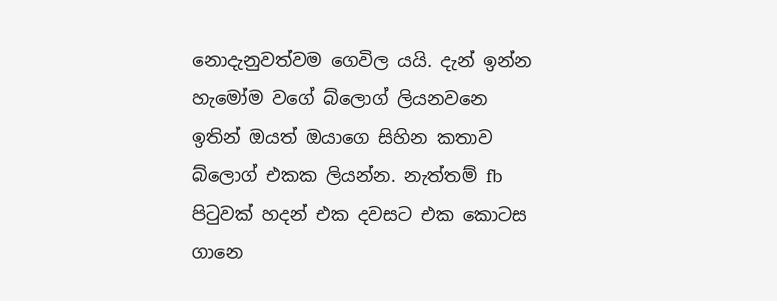නොදැනුවත්වම ගෙවිල යයි. දැන් ඉන්න හැමෝම වගේ බ්ලොග් ලියනවනෙ ඉතින් ඔයත් ඔයාගෙ සිහින කතාව බ්ලොග් එකක ලියන්න. නැත්තම් fb පිටුවක් හදන් එක දවසට එක කොටස ගානෙ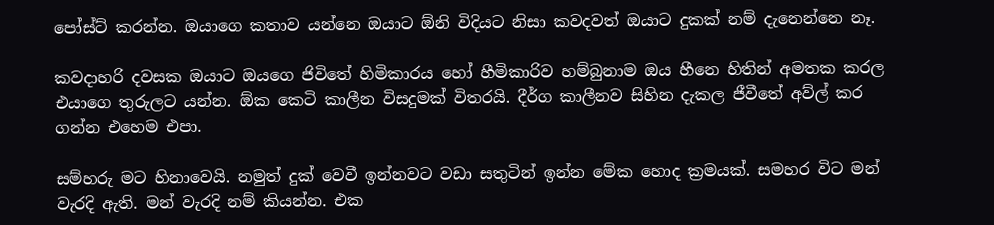පෝස්ට් කරන්න. ඔයාගෙ කතාව යන්නෙ ඔයාට ඕනි විදියට නිසා කවදවත් ඔයාට දුකක් නම් දැනෙන්නෙ නෑ.

කවදාහරි දවසක ඔයාට ඔයගෙ ජිවිතේ හිමිකාරය හෝ හීමිකාරිව හම්බුනාම ඔය හීනෙ හිතින් අමතක කරල එයාගෙ තුරුලට යන්න. ඕක කෙටි කාලීන විසදුමක් විතරයි. දීර්ග කාලීනව සිහින දැකල ජීවීතේ අව්ල් කර ගන්න එහෙම එපා.

සම්හරු මට හිනාවෙයි. නමුත් දුක් වෙවී ඉන්නවට වඩා සතුටින් ඉන්න මේක හොද ක්‍රමයක්. සමහර විට මන් වැරදි ඇති. මන් වැරදි නම් කියන්න. එක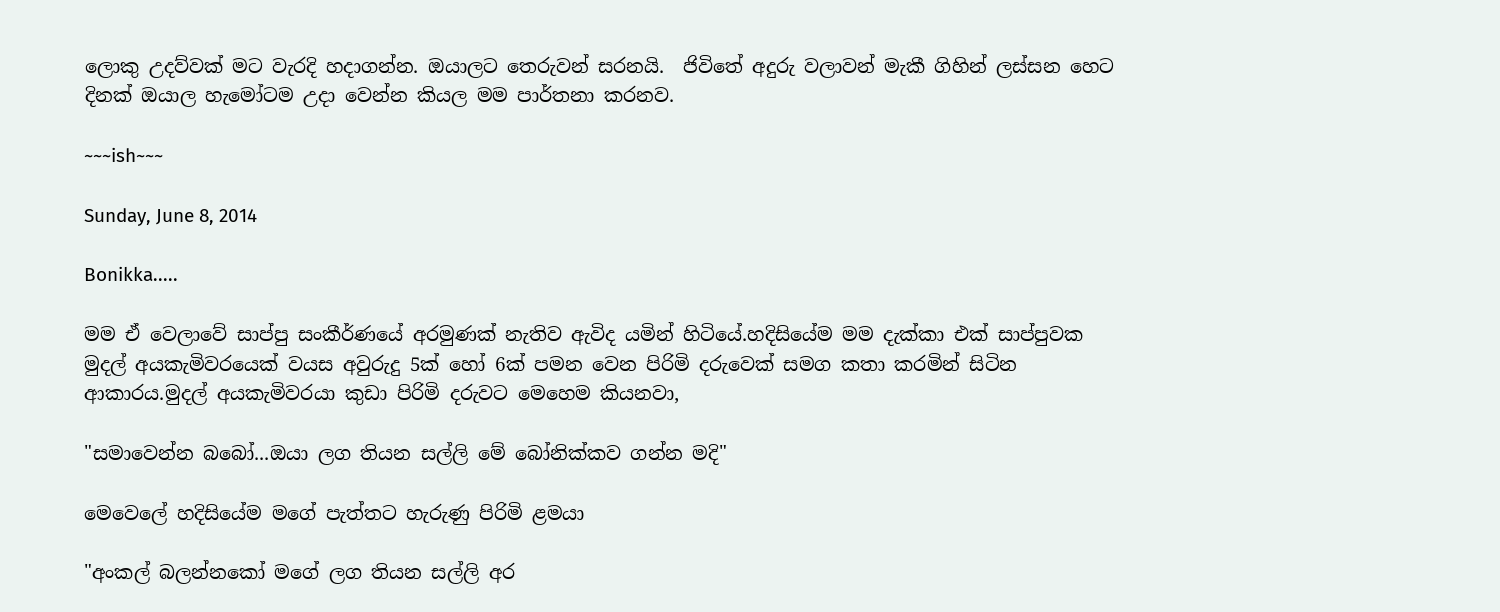ලොකු උදව්වක් මට වැරදි හදාගන්න. ඔයාලට තෙරුවන් සරනයි.  ජිවිතේ අදුරු වලාවන් මැකී ගිහින් ලස්සන හෙට දිනක් ඔයාල හැමෝටම උදා වෙන්න කියල මම පාර්තනා කරනව.

~~~ish~~~

Sunday, June 8, 2014

Bonikka.....

මම ඒ වෙලාවේ සාප්පු සංකීර්ණයේ අරමුණක් නැතිව ඇවිද යමින් හිටියේ.හදිසියේම මම දැක්කා එක් සාප්පුවක මුදල් අයකැමිවරයෙක් වයස අවුරුදු 5ක් හෝ 6ක් පමන වෙන පිරිමි දරුවෙක් සමග කතා කරමින් සිටින ආකාරය.මුදල් අයකැමිවරයා කුඩා පිරිමි දරුවට මෙහෙම කියනවා,

"සමාවෙන්න බබෝ...ඔයා ලග තියන සල්ලි මේ බෝනික්කව ගන්න මදි"

මෙවෙලේ හදිසියේම මගේ පැත්තට හැරුණු පිරිමි ළමයා

"අංකල් බලන්නකෝ මගේ ලග තියන සල්ලි අර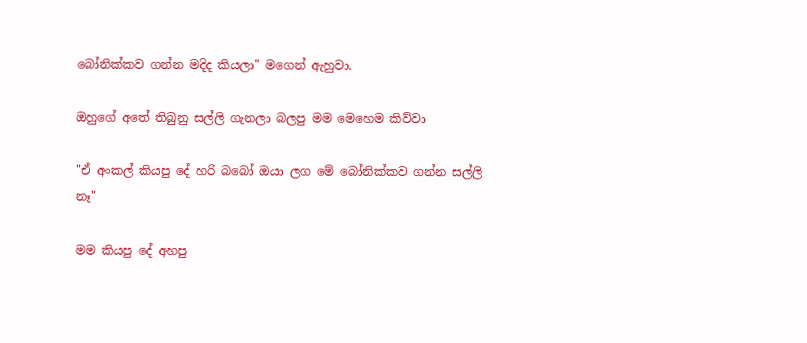බෝනික්කව ගන්න මදිද කියලා" මගෙන් ඇහුවා.

ඔහුගේ අතේ තිබුනු සල්ලි ගැනලා බලපු මම මෙහෙම කිව්වා

"ඒ අංකල් කියපු දේ හරි බබෝ ඔයා ලග මේ බෝනික්කව ගන්න සල්ලි නෑ"

මම කියපු දේ අහපු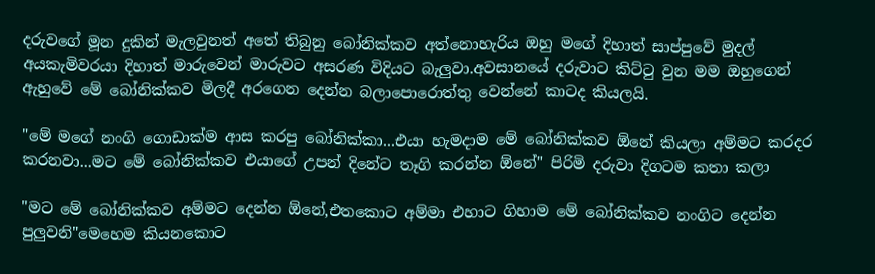දරුවගේ මූන දුකින් මැලවුනත් අතේ තිබුනු බෝනික්කව අත්නොහැරිය ඔහු මගේ දිහාත් සාප්පුවේ මුදල් අයකැමිවරයා දිහාත් මාරුවෙන් මාරුවට අසරණ විදියට බැලුවා.අවසානයේ දරුවාට කිට්ටු වුන මම ඔහුගෙන් ඇහුවේ මේ බෝනික්කව මිලදී අරගෙන දෙන්න බලාපොරොත්තු වෙන්නේ කාටද කියලයි.

"මේ මගේ නංගි ගොඩාක්ම ආස කරපු බෝනික්කා...එයා හැමදාම මේ බෝනික්කව ඕනේ කියලා අම්මට කරදර කරනවා...මට මේ බෝනික්කව එයාගේ උපන් දිනේට තෑගි කරන්න ඕනේ" පිරිමි දරුවා දිගටම කතා කලා

"මට මේ බෝනික්කව අම්මට දෙන්න ඕනේ,එතකොට අම්මා එහාට ගිහාම මේ බෝනික්කව නංගිට දෙන්න පුලුවනි"මෙහෙම කියනකොට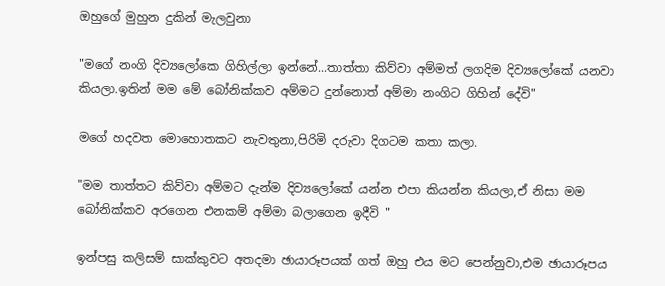ඔහුගේ මුහුන දුකින් මැලවුනා

"මගේ නංගි දිව්‍යලෝකෙ ගිහිල්ලා ඉන්නේ...තාත්තා කිව්වා අම්මත් ලගදිම දිව්‍යලෝකේ යනවා කියලා.ඉතින් මම මේ බෝනික්කව අම්මට දුන්නොත් අම්මා නංගිට ගිහින් දේවි"

මගේ හදවත මොහොතකට නැවතුනා,පිරිමි දරුවා දිගටම කතා කලා.

"මම තාත්තට කිව්වා අම්මට දැන්ම දිව්‍යලෝකේ යන්න එපා කියන්න කියලා,ඒ නිසා මම බෝනික්කව අරගෙන එනකම් අම්මා බලාගෙන ඉදීවි "

ඉන්පසු කලිසම් සාක්කුවට අතදමා ඡායාරූපයක් ගත් ඔහු එය මට පෙන්නුවා,එම ඡායාරූපය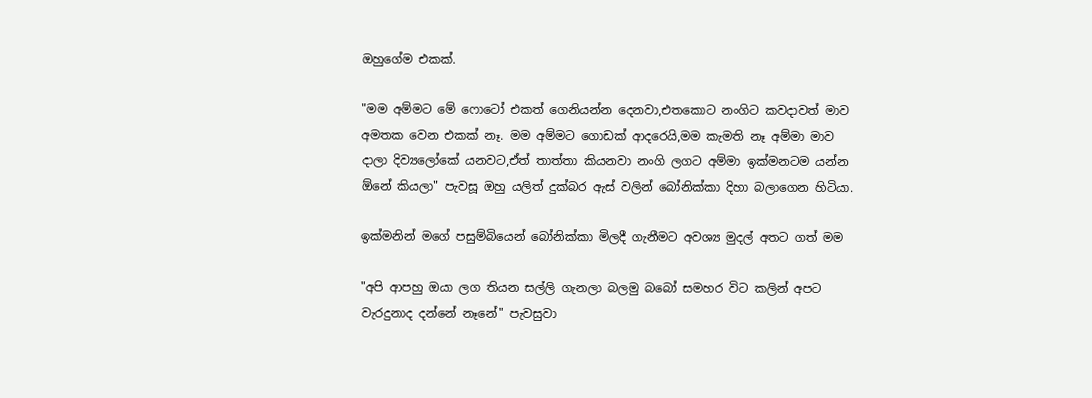ඔහුගේම එකක්.

"මම අම්මට මේ ෆොටෝ එකත් ගෙනියන්න දෙනවා,එතකොට නංගිට කවදාවත් මාව අමතක වෙන එකක් නෑ. මම අම්මට ගොඩක් ආදරෙයි,මම කැමති නෑ අම්මා මාව දාලා දිව්‍යලෝකේ යනවට,ඒත් තාත්තා කියනවා නංගි ලගට අම්මා ඉක්මනටම යන්න ඕනේ කියලා" පැවසූ ඔහු යලිත් දුක්බර ඇස් වලින් බෝනික්කා දිහා බලාගෙන හිටියා.

ඉක්මනින් මගේ පසුම්බියෙන් බෝනික්කා මිලදී ගැනීමට අවශ්‍ය මුදල් අතට ගත් මම

"අපි ආපහු ඔයා ලග තියන සල්ලි ගැනලා බලමු බබෝ සමහර විට කලින් අපට වැරදුනාද දන්නේ නෑනේ" පැවසුවා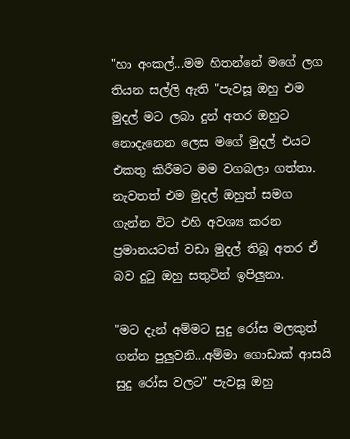"හා අංකල්...මම හිතන්නේ මගේ ලග තියන සල්ලි ඇති "පැවසූ ඔහු එම මුදල් මට ලබා දුන් අතර ඔහුට නොදැනෙන ලෙස මගේ මුදල් එයට එකතු කිරීමට මම වගබලා ගත්තා. නැවතත් එම මුදල් ඔහුත් සමග ගැන්න විට එහි අවශ්‍ය කරන ප්‍රමානයටත් වඩා මුදල් තිබූ අතර ඒ බව දුටු ඔහු සතුටින් ඉපිලුනා.

"මට දැන් අම්මට සුදු රෝස මලකුත් ගන්න පුලුවනි...අම්මා ගොඩාක් ආසයි සුදු රෝස වලට" පැවසූ ඔහු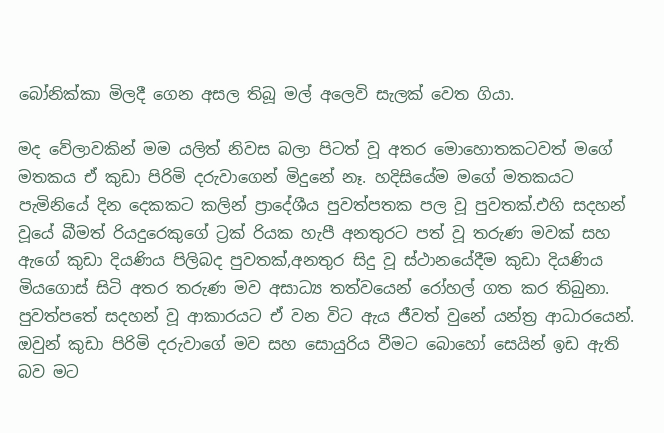බෝනික්කා මිලදී ගෙන අසල තිබූ මල් අලෙවි සැලක් වෙත ගියා.

මද වේලාවකින් මම යලිත් නිවස බලා පිටත් වූ අතර මොහොතකටවත් මගේ මතකය ඒ කුඩා පිරිමි දරුවාගෙන් මිදුනේ නෑ. හදිසියේම මගේ මතකයට පැමිනියේ දින දෙකකට කලින් ප්‍රාදේශීය පුවත්පතක පල වූ පුවතක්.එහි සදහන් වූයේ බීමත් රියදුරෙකුගේ ට්‍රක් රියක හැපී අනතුරට පත් වූ තරුණ මවක් සහ ඇගේ කුඩා දියණිය පිලිබද පුවතක්,අනතුර සිදු වූ ස්ථානයේදීම කුඩා දියණිය මියගොස් සිටි අතර තරුණ මව අසාධ්‍ය තත්වයෙන් රෝහල් ගත කර තිබුනා. පුවත්පතේ සදහන් වූ ආකාරයට ඒ වන විට ඇය ජීවත් වුනේ යන්ත්‍ර ආධාරයෙන්. ඔවුන් කුඩා පිරිමි දරුවාගේ මව සහ සොයුරිය වීමට බොහෝ සෙයින් ඉඩ ඇති බව මට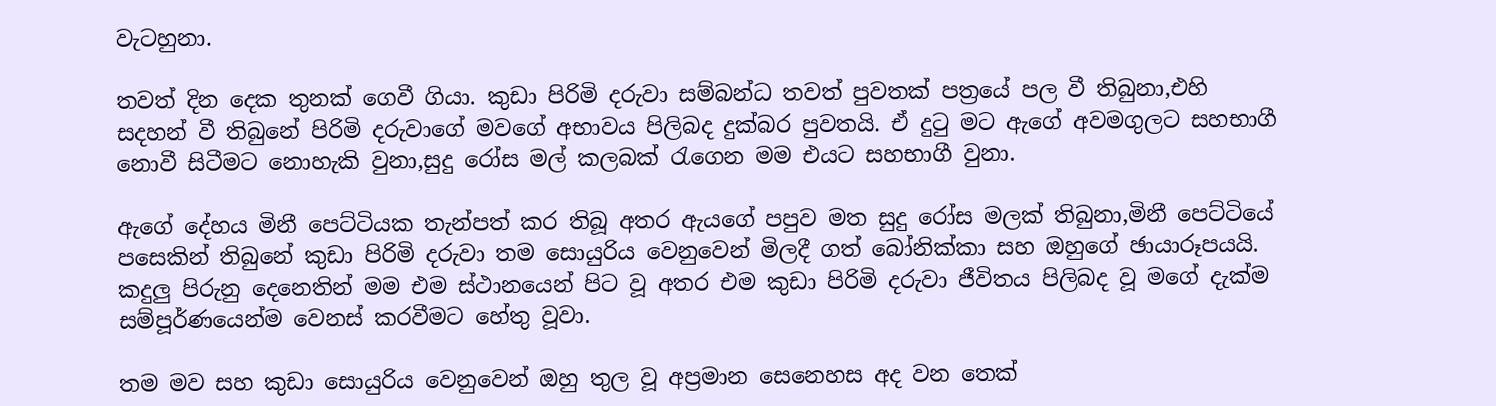වැටහුනා.

තවත් දින දෙක තුනක් ගෙවී ගියා. කුඩා පිරිමි දරුවා සම්බන්ධ තවත් පුවතක් පත්‍රයේ පල වී තිබුනා,එහි සදහන් වී තිබුනේ පිරිමි දරුවාගේ මවගේ අභාවය පිලිබද දුක්බර පුවතයි. ඒ දුටු මට ඇගේ අවමගුලට සහභාගී නොවී සිටීමට නොහැකි වුනා,සුදු රෝස මල් කලබක් රැගෙන මම එයට සහභාගී වුනා.

ඇගේ දේහය මිනී පෙට්ටියක තැන්පත් කර තිබූ අතර ඇයගේ පපුව මත සුදු රෝස මලක් තිබුනා,මිනී පෙට්ටියේ පසෙකින් තිබුනේ කුඩා පිරිමි දරුවා තම සොයුරිය වෙනුවෙන් මිලදී ගත් බෝනික්කා සහ ඔහුගේ ඡායාරූපයයි. කදුලු පිරුනු දෙනෙතින් මම එම ස්ථානයෙන් පිට වූ අතර එම කුඩා පිරිමි දරුවා ජීවිතය පිලිබද වූ මගේ දැක්ම සම්පූර්ණයෙන්ම වෙනස් කරවීමට හේතු වූවා.

තම මව සහ කුඩා සොයුරිය වෙනුවෙන් ඔහු තුල වූ අප්‍රමාන සෙනෙහස අද වන තෙක්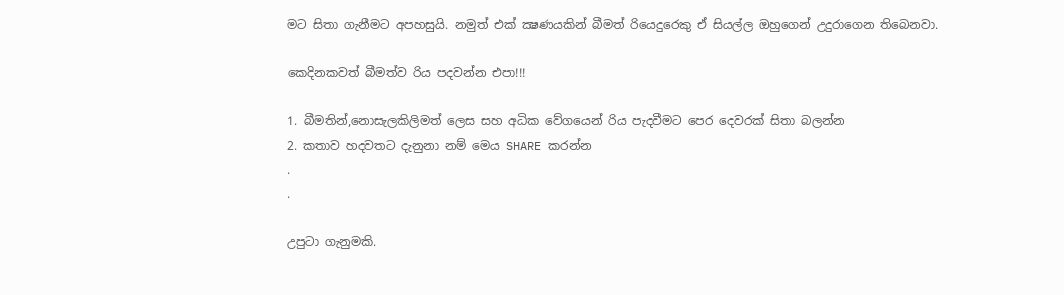මට සිතා ගැනීමට අපහසුයි. නමුත් එක් ක්‍ෂණයකින් බීමත් රියෙදුරෙකු ඒ සියල්ල ඔහුගෙන් උදුරාගෙන තිබෙනවා.

කෙදිනකවත් බීමත්ව රිය පදවන්න එපා!!!

1. බීමතින්,නොසැලකිලිමත් ලෙස සහ අධික වේගයෙන් රිය පැදවීමට පෙර දෙවරක් සිතා බලන්න
2. කතාව හදවතට දැනුනා නම් මෙය SHARE කරන්න
.
.

උපුටා ගැනුමකි.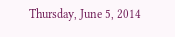Thursday, June 5, 2014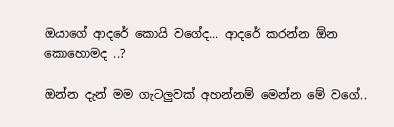ඔයාගේ ආදරේ කොයි වගේද... ආදරේ කරන්න ඕන කොහොමද ..?

ඔන්න දැන් මම ගැටලුවක් අහන්නම් මෙන්න මේ වගේ..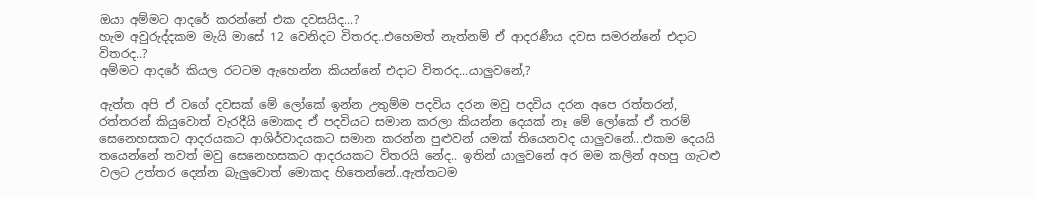ඔයා අම්මට ආදරේ කරන්නේ එක දවසයිද...?
හැම අවුරුද්දකම මැයි මාසේ 12 වෙනිදට විතරද..එහෙමත් නැත්නම් ඒ ආදරණීය දවස සමරන්නේ එදාට විතරද..?
අම්මට ආදරේ කියල රටටම ඇහෙන්න කියන්නේ එදාට විතරද...යාලුවනේ,?

ඇත්ත අපි ඒ වගේ දවසක් මේ ලෝකේ ඉන්න උතුම්ම පදවිය දරන මවු පදවිය දරන අපෙ රත්තරන්, රත්තරන් කියුවොත් වැරදීයි මොකද ඒ පදවියට සමාන කරලා කියන්න දෙයක් නෑ මේ ලෝකේ ඒ තරම් සෙනෙහසකට ආදරයකට ආශිර්වාදයකට සමාන කරන්න පුළුවන් යමක් තියෙනවද යාලුවනේ...එකම දෙයයි තයෙන්නේ තවත් මවු සෙනෙහසකට ආදරයකට විතරයි නේද.. ඉතින් යාලුවනේ අර මම කලින් අහපු ගැටළු වලට උත්තර දෙන්න බැලුවොත් මොකද හිතෙන්නේ..ඇත්තටම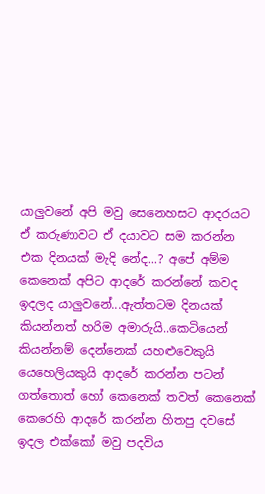යාලුවනේ අපි මවු සෙනෙහසට ආදරයට ඒ කරුණාවට ඒ දයාවට සම කරන්න එක දිනයක් මැදි නේද...? අපේ අම්ම කෙනෙක් අපිට ආදරේ කරන්නේ කවද ඉදලද යාලුවනේ...ඇත්තටම දිනයක් කියන්නත් හරිම අමාරුයි..කෙටියෙන් කියන්නම් දෙන්නෙක් යහළුවෙකුයි යෙහෙලියකුයි ආදරේ කරන්න පටන් ගත්තොත් හෝ කෙනෙක් තවත් කෙනෙක් කෙරෙහි ආදරේ කරන්න හිතපු දවසේ ඉදල එක්කෝ මවු පදවිය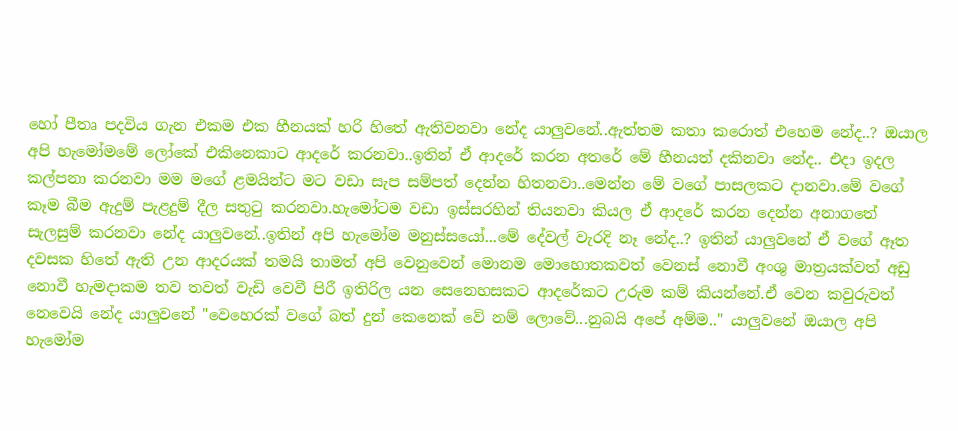හෝ පීතෘ පදවිය ගැන එකම එක හීනයක් හරි හිතේ ඇතිවනවා නේද යාලුවනේ..ඇත්තම කතා කරොත් එහෙම නේද..? ඔයාල අපි හැමෝමමේ ලෝකේ එකිනෙකාට ආදරේ කරනවා..ඉතින් ඒ ආදරේ කරන අතරේ මේ හීනයත් දකිනවා නේද.. එදා ඉදල කල්පනා කරනවා මම මගේ ළමයින්ට මට වඩා සැප සම්පත් දෙන්න හිතනවා..මෙන්න මේ වගේ පාසලකට දානවා.මේ වගේ කෑම බීම ඇදුම් පැළදුම් දීල සතුටු කරනවා.හැමෝටම වඩා ඉස්සරහින් තියනවා කියල ඒ ආදරේ කරන දෙන්න අනාගතේ සැලසුම් කරනවා නේද යාලුවනේ..ඉතින් අපි හැමෝම මනුස්සයෝ...මේ දේවල් වැරදි නෑ නේද..? ඉතින් යාලුවනේ ඒ වගේ ඈත දවසක හිතේ ඇති උන ආදරයක් තමයි තාමත් අපි වෙනුවෙන් මොනම මොහොතකවත් වෙනස් නොවී අංශු මාත්‍රයක්වත් අඩු නොවී හැමදාකම තව තවත් වැඩි වෙවී පිරී ඉතිරිල යන සෙනෙහසකට ආදරේකට උරුම කම් කියන්නේ.ඒ වෙන කවුරුවත් නෙවෙයි නේද යාලුවනේ "වෙහෙරක් වගේ බත් දුන් කෙනෙක් වේ නම් ලොවේ...නුබයි අපේ අම්ම.." යාලුවනේ ඔයාල අපි හැමෝම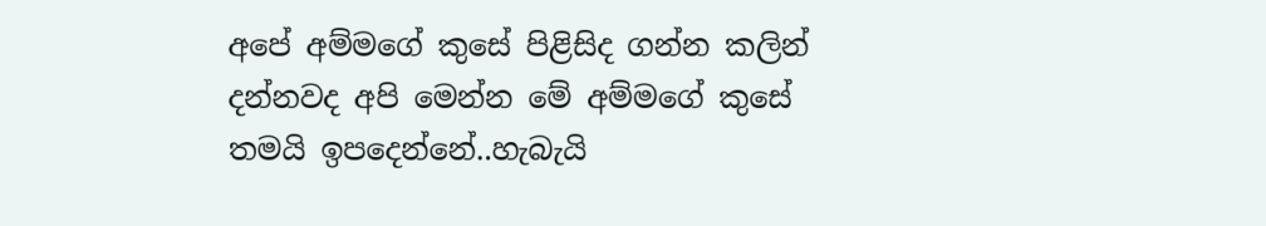අපේ අම්මගේ කුසේ පිළිසිද ගන්න කලින් දන්නවද අපි මෙන්න මේ අම්මගේ කුසේ තමයි ඉපදෙන්නේ..හැබැයි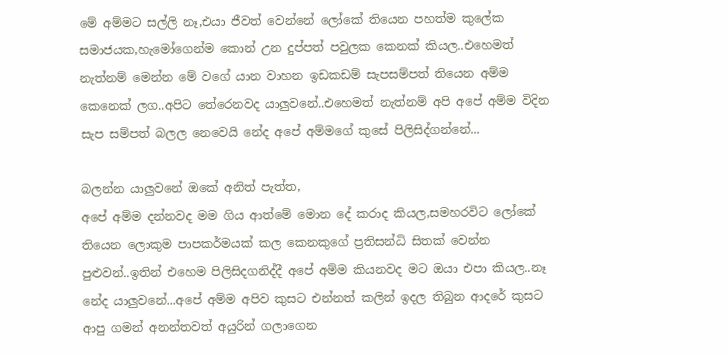මේ අම්මට සල්ලි නෑ,එයා ජීවත් වෙන්නේ ලෝකේ තියෙන පහත්ම කුලේක සමාජයක,හැමෝගෙන්ම කොන් උන දුප්පත් පවුලක කෙනක් කියල..එහෙමත් නැත්නම් මෙන්න මේ වගේ යාන වාහන ඉඩකඩම් සැපසම්පත් තියෙන අම්ම කෙනෙක් ලග..අපිට තේරෙනවද යාලුවනේ..එහෙමත් නැත්නම් අපි අපේ අම්ම විදින සැප සම්පත් බලල නෙවෙයි නේද අපේ අම්මගේ කුසේ පිලිසිද්ගන්නේ...

බලන්න යාලුවනේ ඔකේ අනිත් පැත්ත,
අපේ අම්ම දන්නවද මම ගිය ආත්මේ මොන දේ කරාද කියල,සමහරවිට ලෝකේ තියෙන ලොකුම පාපකර්මයක් කල කෙනකුගේ ප්‍රතිසන්ධි සිතක් වෙන්න පුළුවන්..ඉතින් එහෙම පිලිසිදගනිද්දී අපේ අම්ම කියනවද මට ඔයා එපා කියල..නෑ නේද යාලුවනේ...අපේ අම්ම අපිව කුසට එන්නත් කලින් ඉදල තිබුන ආදරේ කුසට ආපු ගමන් අනන්තවත් අයුරින් ගලාගෙන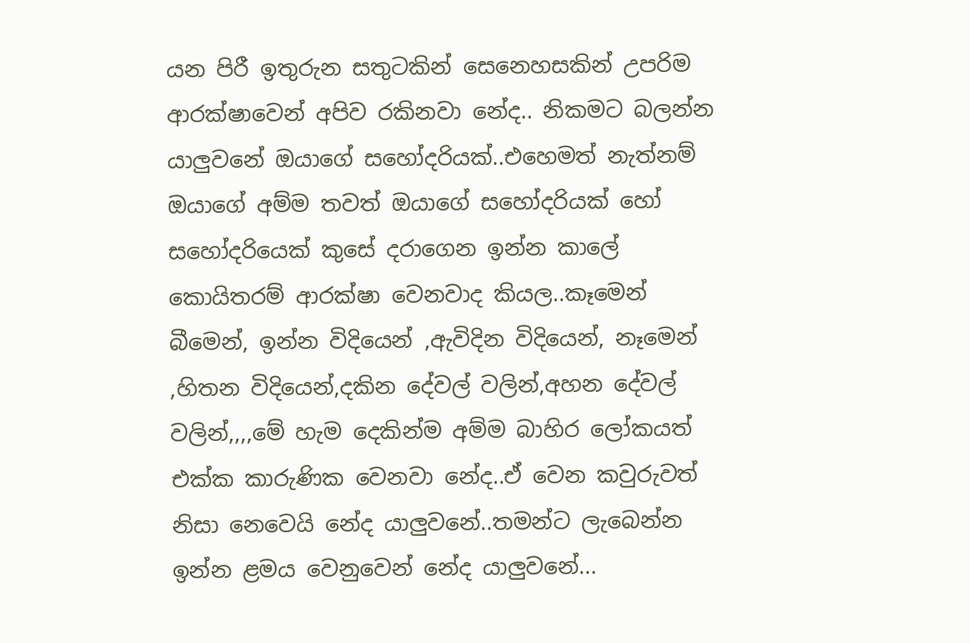යන පිරී ඉතුරුන සතුටකින් සෙනෙහසකින් උපරිම ආරක්ෂාවෙන් අපිව රකිනවා නේද.. නිකමට බලන්න යාලුවනේ ඔයාගේ සහෝදරියක්..එහෙමත් නැත්නම් ඔයාගේ අම්ම තවත් ඔයාගේ සහෝදරියක් හෝ සහෝදරියෙක් කුසේ දරාගෙන ඉන්න කාලේ කොයිතරම් ආරක්ෂා වෙනවාද කියල..කෑමෙන් බීමෙන්, ඉන්න විදියෙන් ,ඇවිදින විදියෙන්, නෑමෙන් ,හිතන විදියෙන්,දකින දේවල් වලින්,අහන දේවල් වලින්,,,,මේ හැම දෙකින්ම අම්ම බාහිර ලෝකයත් එක්ක කාරුණික වෙනවා නේද..ඒ වෙන කවුරුවත් නිසා නෙවෙයි නේද යාලුවනේ..තමන්ට ලැබෙන්න ඉන්න ළමය වෙනුවෙන් නේද යාලුවනේ...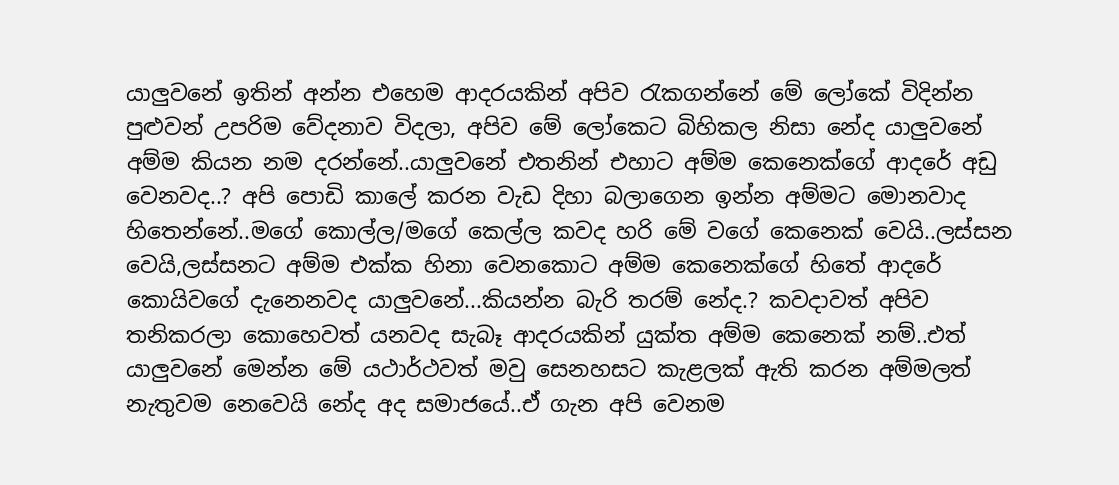යාලුවනේ ඉතින් අන්න එහෙම ආදරයකින් අපිව රැකගන්නේ මේ ලෝකේ විදින්න පුළුවන් උපරිම වේදනාව විදලා, අපිව මේ ලෝකෙට බිහිකල නිසා නේද යාලුවනේ අම්ම කියන නම දරන්නේ..යාලුවනේ එතනින් එහාට අම්ම කෙනෙක්ගේ ආදරේ අඩු වෙනවද..? අපි පොඩි කාලේ කරන වැඩ දිහා බලාගෙන ඉන්න අම්මට මොනවාද හිතෙන්නේ..මගේ කොල්ල/මගේ කෙල්ල කවද හරි මේ වගේ කෙනෙක් වෙයි..ලස්සන වෙයි,ලස්සනට අම්ම එක්ක හිනා වෙනකොට අම්ම කෙනෙක්ගේ හිතේ ආදරේ කොයිවගේ දැනෙනවද යාලුවනේ...කියන්න බැරි තරම් නේද.? කවදාවත් අපිව තනිකරලා කොහෙවත් යනවද සැබෑ ආදරයකින් යුක්ත අම්ම කෙනෙක් නම්..එත් යාලුවනේ මෙන්න මේ යථාර්ථවත් මවු සෙනහසට කැළලක් ඇති කරන අම්මලත් නැතුවම නෙවෙයි නේද අද සමාජයේ..ඒ ගැන අපි වෙනම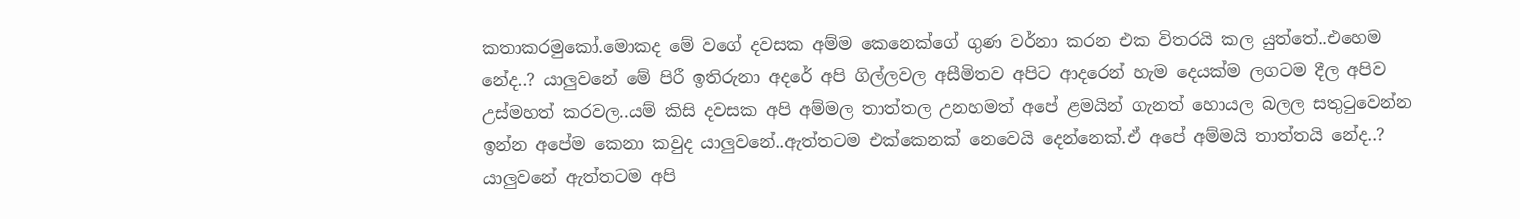කතාකරමුකෝ.මොකද මේ වගේ දවසක අම්ම කෙනෙක්ගේ ගුණ වර්නා කරන එක විතරයි කල යුත්තේ..එහෙම නේද..? යාලුවනේ මේ පිරී ඉතිරුනා අදරේ අපි ගිල්ලවල අසීමිතව අපිට ආදරෙන් හැම දෙයක්ම ලගටම දීල අපිව උස්මහත් කරවල..යම් කිසි දවසක අපි අම්මල තාත්තල උනහමත් අපේ ළමයින් ගැනත් හොයල බලල සතුටුවෙන්න ඉන්න අපේම කෙනා කවුද යාලුවනේ..ඇත්තටම එක්කෙනක් නෙවෙයි දෙන්නෙක්.ඒ අපේ අම්මයි තාත්තයි නේද..? යාලුවනේ ඇත්තටම අපි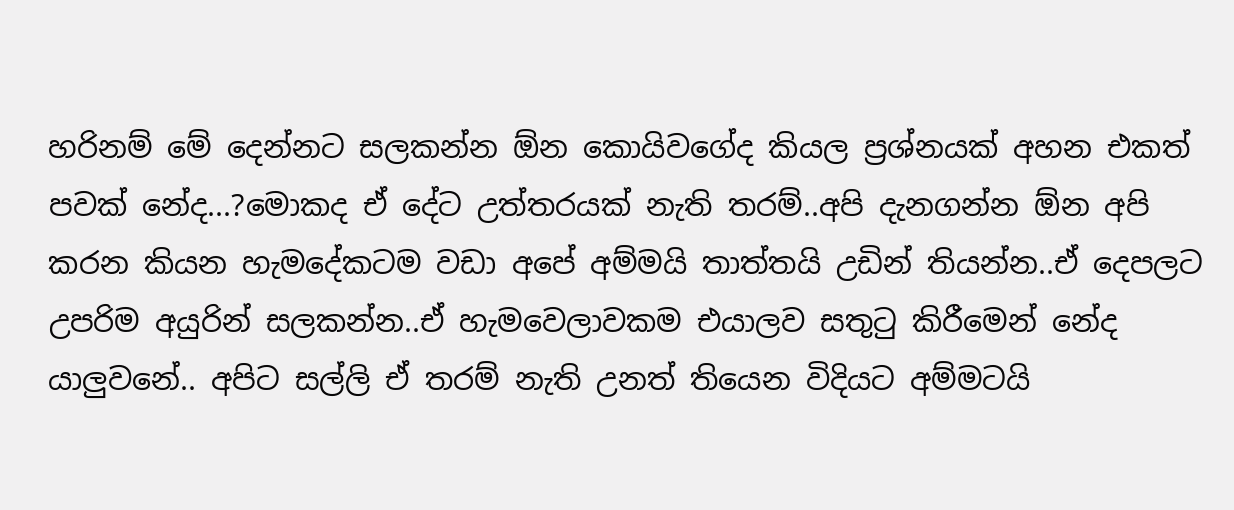හරිනම් මේ දෙන්නට සලකන්න ඕන කොයිවගේද කියල ප්‍රශ්නයක් අහන එකත් පවක් නේද...?මොකද ඒ දේට උත්තරයක් නැති තරම්..අපි දැනගන්න ඕන අපි කරන කියන හැමදේකටම වඩා අපේ අම්මයි තාත්තයි උඩින් තියන්න..ඒ දෙපලට උපරිම අයුරින් සලකන්න..ඒ හැමවෙලාවකම එයාලව සතුටු කිරීමෙන් නේද යාලුවනේ.. අපිට සල්ලි ඒ තරම් නැති උනත් තියෙන විදියට අම්මටයි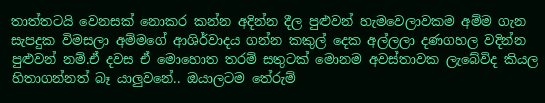තාත්තටයි වෙනසක් නොකර කන්න අදින්න දීල පුළුවන් හැමවෙලාවකම අම්ම ගැන සැපදුක විමසලා අම්මගේ ආශිර්වාදය ගන්න කකුල් දෙක අල්ලලා දණගහල වදින්න පුළුවන් නම්.ඒ දවස ඒ මොහොත තරම් සතුටක් මොනම අවස්තාවක ලැබේවිද කියල හිතාගන්නත් බෑ යාලුවනේ.. ඔයාලටම තේරුම්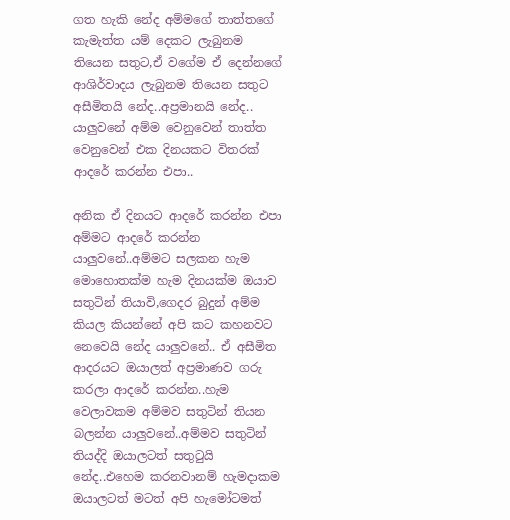ගත හැකි නේද අම්මගේ තාත්තගේ කැමැත්ත යම් දෙකට ලැබුනම තියෙන සතුට,ඒ වගේම ඒ දෙන්නගේ ආශිර්වාදය ලැබුනම තියෙන සතුට අසීමිතයි නේද..අප්‍රමානයි නේද.. යාලුවනේ අම්ම වෙනුවෙන් තාත්ත වෙනුවෙන් එක දිනයකට විතරක් ආදරේ කරන්න එපා..

අනික ඒ දිනයට ආදරේ කරන්න එපා අම්මට ආදරේ කරන්න යාලුවනේ..අම්මට සලකන හැම මොහොතක්ම හැම දිනයක්ම ඔයාව සතුටින් තියාවි,ගෙදර බුදුන් අම්ම කියල කියන්නේ අපි කට කහනවට නෙවෙයි නේද යාලුවනේ.. ඒ අසීමිත ආදරයට ඔයාලත් අප්‍රමාණව ගරු කරලා ආදරේ කරන්න..හැම වෙලාවකම අම්මව සතුටින් තියන බලන්න යාලුවනේ..අම්මව සතුටින් තියද්දි ඔයාලටත් සතුටුයි නේද..එහෙම කරනවානම් හැමදාකම ඔයාලටත් මටත් අපි හැමෝටමත්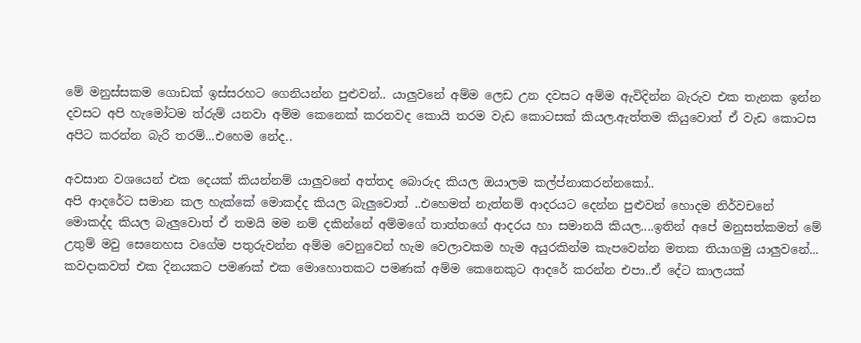මේ මනුස්සකම ගොඩක් ඉස්සරහට ගෙනියන්න පුළුවන්.. යාලුවනේ අම්ම ලෙඩ උන දවසට අම්ම ඇවිදින්න බැරුව එක තැනක ඉන්න දවසට අපි හැමෝටම ත්රුම් යනවා අම්ම කෙනෙක් කරනවද කොයි තරම වැඩ කොටසක් කියල.ඇත්තම කියුවොත් ඒ වැඩ කොටස අපිට කරන්න බැරි තරම්...එහෙම නේද..

අවසාන වශයෙන් එක දෙයක් කියන්නම් යාලුවනේ අත්තද බොරුද කියල ඔයාලම කල්ප්නාකරන්නකෝ..
අපි ආදරේට සමාන කල හැක්කේ මොකද්ද කියල බැලුවොත් ..එහෙමත් නැත්නම් ආදරයට දෙන්න පුළුවන් හොදම නිර්වචනේ මොකද්ද කියල බැලුවොත් ඒ තමයි මම නම් දකින්නේ අම්මගේ තාත්තගේ ආදරය හා සමානයි කියල....ඉතින් අපේ මනුසත්කමත් මේ උතුම් මවු සෙනෙහස වගේම පතුරුවන්න අම්ම වෙනුවෙන් හැම වෙලාවකම හැම අයුරකින්ම කැපවෙන්න මතක තියාගමු යාලුවනේ... කවදාකවත් එක දිනයකට පමණක් එක මොහොතකට පමණක් අම්ම කෙනෙකුට ආදරේ කරන්න එපා..ඒ දේට කාලයක්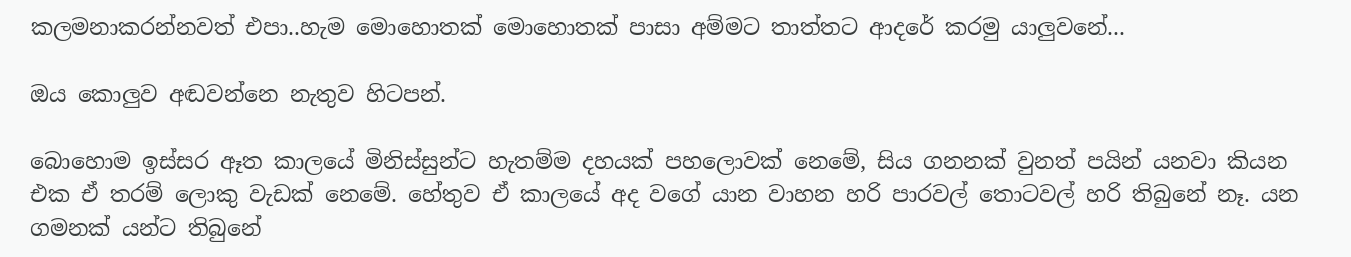කලමනාකරන්නවත් එපා..හැම මොහොතක් මොහොතක් පාසා අම්මට තාත්තට ආදරේ කරමු යාලුවනේ...

ඔය කොලුව අඬවන්නෙ නැතුව හිටපන්.

බොහොම ඉස්සර ඈත කාලයේ මිනිස්සුන්ට හැතම්ම දහයක් පහලොවක් නෙමේ, සිය ගනනක් වුනත් පයින් යනවා කියන එක ඒ තරම් ලොකු වැඩක් නෙමේ. හේතුව ඒ කාලයේ අද වගේ යාන වාහන හරි පාරවල් තොටවල් හරි තිබුනේ නෑ. යන ගමනක් යන්ට තිබුනේ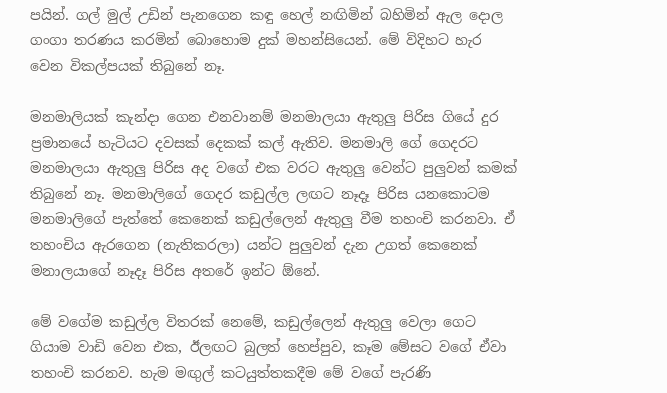පයින්. ගල් මුල් උඩින් පැනගෙන කඳු හෙල් නඟිමින් බහිමින් ඇල දොල ගංගා තරණය කරමින් බොහොම දුක් මහන්සියෙන්. මේ විදිහට හැර වෙන විකල්පයක් තිබුනේ නෑ.

මනමාලියක් කැන්දා ගෙන එනවානම් මනමාලයා ඇතුලු පිරිස ගියේ දුර ප්‍රමානයේ හැටියට දවසක් දෙකක් කල් ඇතිව. මනමාලි ගේ ගෙදරට මනමාලයා ඇතුලු පිරිස අද වගේ එක වරට ඇතුලු වෙන්ට පුලුවන් කමක් තිබුනේ නෑ. මනමාලිගේ ගෙදර කඩුල්ල ලඟට නෑදෑ පිරිස යනකොටම මනමාලිගේ පැත්තේ කෙනෙක් කඩුල්ලෙන් ඇතුලු වීම තහංචි කරනවා. ඒ තහංචිය ඇරගෙන (නැතිකරලා) යන්ට පුලුවන් දැන උගත් කෙනෙක් මනාලයාගේ නෑදෑ පිරිස අතරේ ඉන්ට ඕනේ.

මේ වගේම කඩුල්ල විතරක් නෙමේ, කඩුල්ලෙන් ඇතුලු වෙලා ගෙට ගියාම වාඩි වෙන එක, ඊලඟට බුලත් හෙප්පුව, කෑම මේසට වගේ ඒවා තහංචි කරනව. හැම මඟුල් කටයුත්තකදීම මේ වගේ පැරණි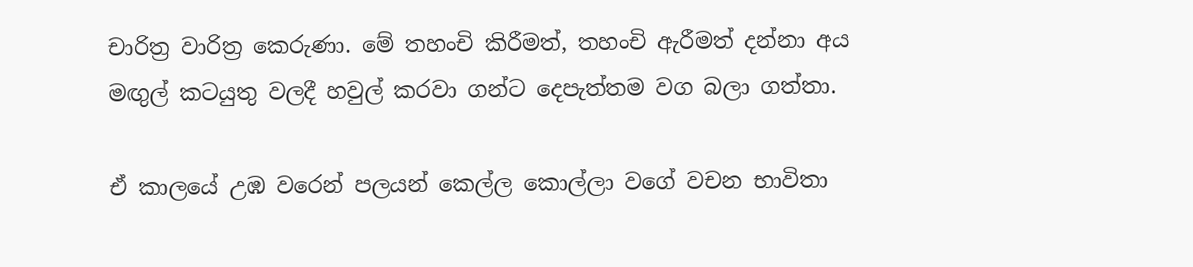චාරිත්‍ර වාරිත්‍ර කෙරුණා. මේ තහංචි කිරීමත්, තහංචි ඇරීමත් දන්නා අය මඟුල් කටයුතු වලදී හවුල් කරවා ගන්ට දෙපැත්තම වග බලා ගත්තා.

ඒ කාලයේ උඹ වරෙන් පලයන් කෙල්ල කොල්ලා වගේ වචන භාවිතා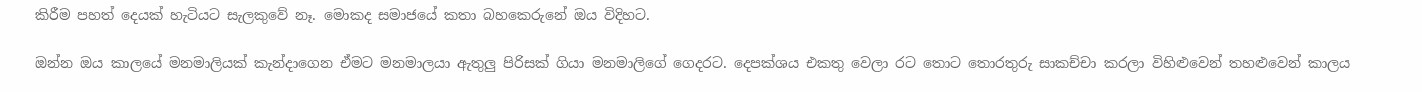කිරීම පහත් දෙයක් හැටියට සැලකුවේ නෑ. මොකද සමාජයේ කතා බහකෙරුනේ ඔය විදිහට.

ඔන්න ඔය කාලයේ මනමාලියක් කැන්දාගෙන ඒමට මනමාලයා ඇතුලු පිරිසක් ගියා මනමාලිගේ ගෙදරට. දෙපක්ශය එකතු වෙලා රට තොට තොරතුරු සාකච්චා කරලා විහිළුවෙන් තහළුවෙන් කාලය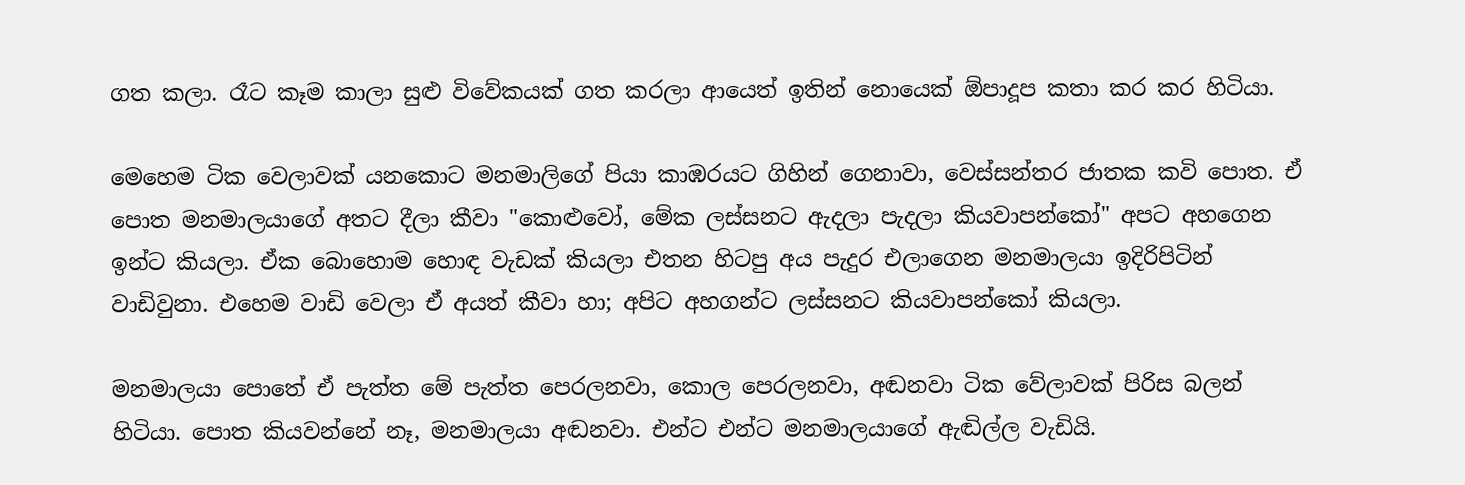ගත කලා. රෑට කෑම කාලා සුළු විවේකයක් ගත කරලා ආයෙත් ඉතින් නොයෙක් ඕපාදූප කතා කර කර හිටියා.

මෙහෙම ටික වෙලාවක් යනකොට මනමාලිගේ පියා කාඹරයට ගිහින් ගෙනාවා, වෙස්සන්තර ජාතක කවි පොත. ඒ පොත මනමාලයාගේ අතට දීලා කීවා "කොළුවෝ, මේක ලස්සනට ඇදලා පැදලා කියවාපන්කෝ" අපට අහගෙන ඉන්ට කියලා. ඒක බොහොම හොඳ වැඩක් කියලා එතන හිටපු අය පැදුර එලාගෙන මනමාලයා ඉදිරිපිටින් වාඩිවුනා. එහෙම වාඩි වෙලා ඒ අයත් කීවා හා; අපිට අහගන්ට ලස්සනට කියවාපන්කෝ කියලා.

මනමාලයා පොතේ ඒ පැත්ත මේ පැත්ත පෙරලනවා, කොල පෙරලනවා, අඬනවා ටික වේලාවක් පිරිස බලන් හිටියා. පොත කියවන්නේ නෑ, මනමාලයා අඬනවා. එන්ට එන්ට මනමාලයාගේ ඇඬිල්ල වැඩියි.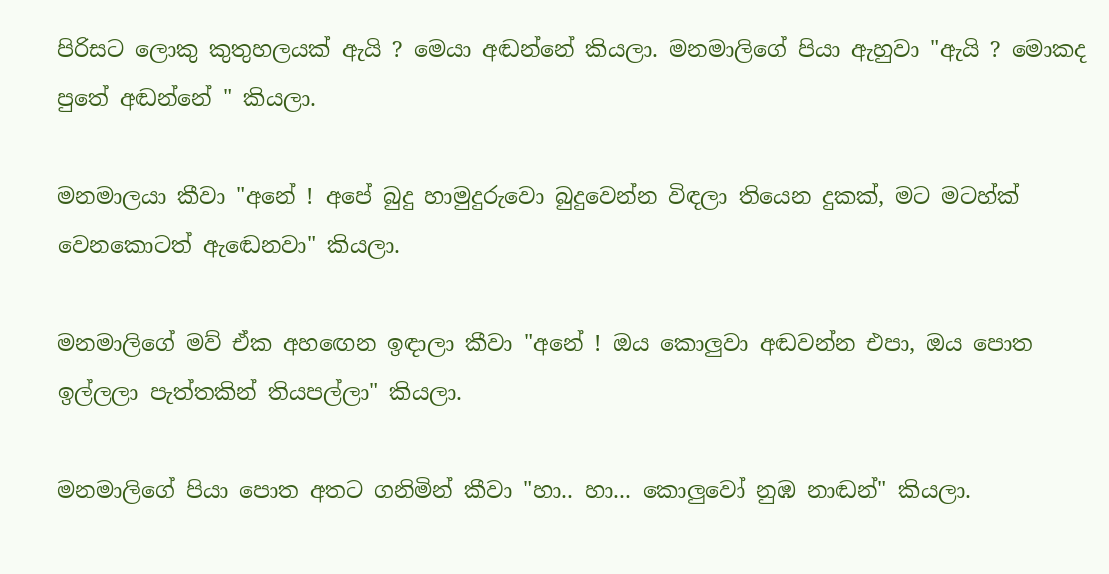පිරිසට ලොකු කුතුහලයක් ඇයි ? මෙයා අඬන්නේ කියලා. මනමාලිගේ පියා ඇහුවා "ඇයි ? මොකද පුතේ අඬන්නේ " කියලා.

මනමාලයා කීවා "අනේ ! අපේ බුදු හාමුදුරුවො බුදුවෙන්න විඳලා තියෙන දුකක්, මට මටහ්ක් වෙනකොටත් ඇඬෙනවා" කියලා.

මනමාලිගේ මව් ඒක අහ‍ඟෙන ඉඳාලා කීවා "අනේ ! ඔය කොලුවා අඬවන්න එපා, ඔය පොත ඉල්ලලා පැත්තකින් තියපල්ලා" කියලා.

මනමාලිගේ පියා පොත අතට ගනිමින් කීවා "හා.. හා... කොලුවෝ නුඹ නාඬන්" කියලා.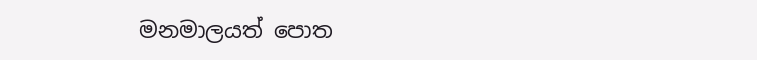මනමාලයත් පොත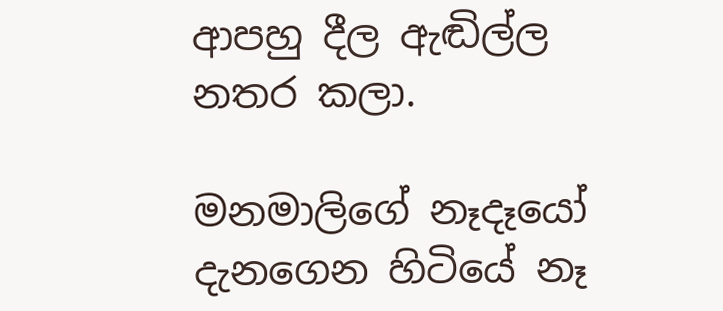ආපහු දීල ඇඬිල්ල නතර කලා.

මනමාලිගේ නෑදෑයෝ දැනගෙන හිටියේ නෑ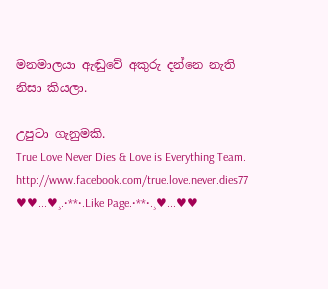මනමාලයා ඇඬුවේ අකුරු දන්නෙ නැති නිසා කියලා.

උපුටා ගැනුමකි.
True Love Never Dies & Love is Everything Team.
http://www.facebook.com/true.love.never.dies77
♥♥...♥¸.•**•.Like Page.•**•.¸♥...♥♥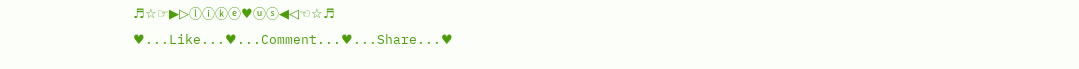♬☆☞▶▷ⓛⓘⓚⓔ♥ⓤⓢ◀◁☜☆♬
♥...Like...♥...Comment...♥...Share...♥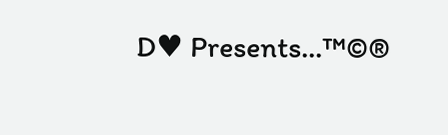D♥ Presents...™©®